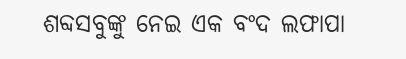ଶବ୍ଦସବୁଙ୍କୁ ନେଇ ଏକ ବଂଦ ଲଫାପା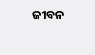ଜୀବନ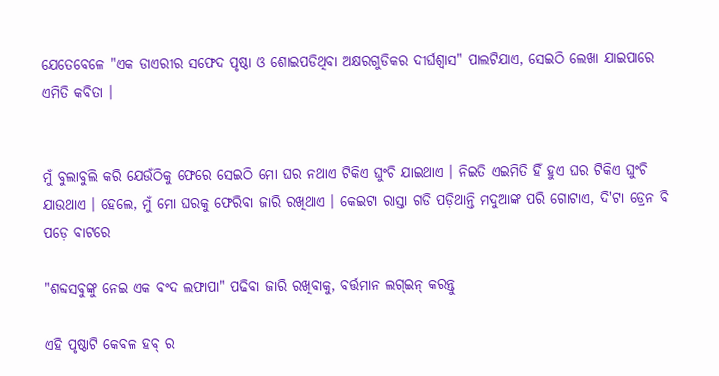ଯେତେବେଳେ "ଏକ ଡାଏରୀର ସଫେଦ ପୃଷ୍ଠା ଓ ଶୋଇପଡିଥିବା ଅକ୍ଷରଗୁଡିକର ଦୀର୍ଘଶ୍ଵାସ" ପାଲଟିଯାଏ, ସେଇଠି ଲେଖା ଯାଇପାରେ ଏମିତି କବିତା ।


ମୁଁ ବୁଲାବୁଲି କରି ଯେଉଁଠିକୁ ଫେରେ ସେଇଠି ମୋ ଘର ନଥାଏ ଟିକିଏ ଘୁଂଚି ଯାଇଥାଏ । ନିଇତି ଏଇମିତି ହିଁ ହୁଏ ଘର ଟିକିଏ ଘୁଂଚି ଯାଉଥାଏ । ହେଲେ, ମୁଁ ମୋ ଘରକୁ ଫେରିବା ଜାରି ରଖିଥାଏ । କେଇଟା ରାସ୍ତା ଗଡି ପଡ଼ିଥାନ୍ତି ମଦୁଆଙ୍କ ପରି ଗୋଟାଏ, ଦି'ଟା ଡ୍ରେନ ବି ପଡ଼େ ବାଟରେ

"ଶବ୍ଦସବୁଙ୍କୁ ନେଇ ଏକ ବଂଦ ଲଫାପା" ପଢିବା ଜାରି ରଖିବାକୁ, ବର୍ତ୍ତମାନ ଲଗ୍ଇନ୍ କରନ୍ତୁ

ଏହି ପୃଷ୍ଠାଟି କେବଳ ହବ୍ ର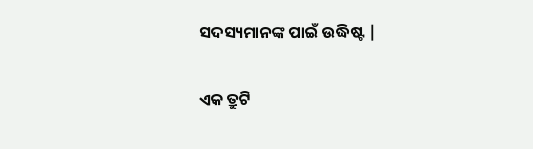ସଦସ୍ୟମାନଙ୍କ ପାଇଁ ଉଦ୍ଧିଷ୍ଟ |

ଏକ ତ୍ରୁଟି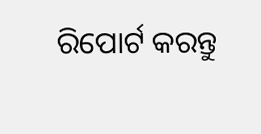ରିପୋର୍ଟ କରନ୍ତୁ